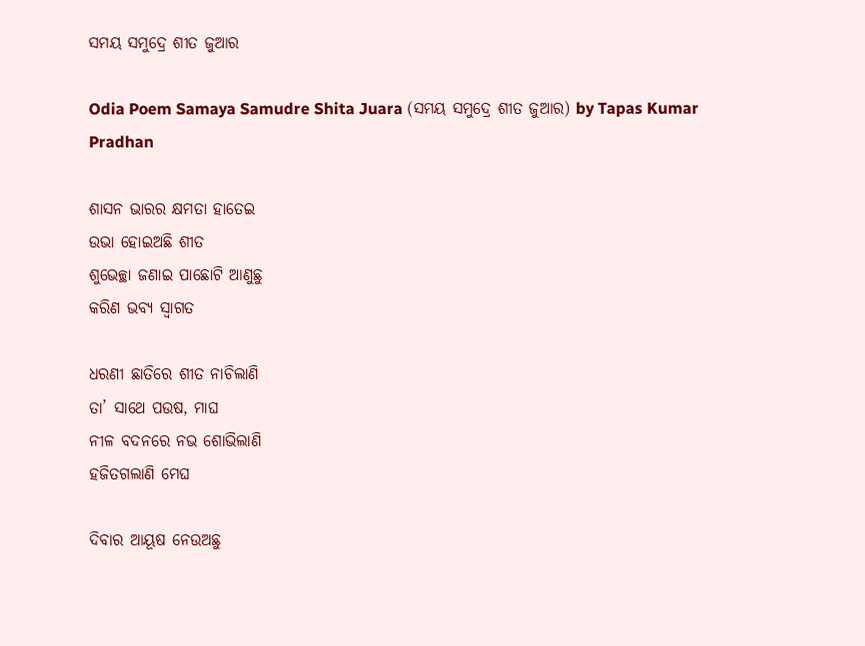ସମୟ ସମୁଦ୍ରେ ଶୀତ ଜୁଆର

Odia Poem Samaya Samudre Shita Juara (ସମୟ ସମୁଦ୍ରେ ଶୀତ ଜୁଆର) by Tapas Kumar Pradhan

ଶାସନ ଭାରର କ୍ଷମତା ହାତେଇ
ଉଭା ହୋଇଅଛି ଶୀତ
ଶୁଭେଚ୍ଛା ଜଣାଇ ପାଛୋଟି ଆଣୁଛୁ
କରିଣ ଭବ୍ୟ ସ୍ୱାଗତ

ଧରଣୀ ଛାତିରେ ଶୀତ ନାଚିଲାଣି
ତା’ ସାଥେ ପଉଷ, ମାଘ
ନୀଳ ବଦନରେ ନଭ ଶୋଭିଲାଣି
ହଜିତଗଲାଣି ମେଘ

ଦିବାର ଆୟୂଷ ନେଉଅଛୁ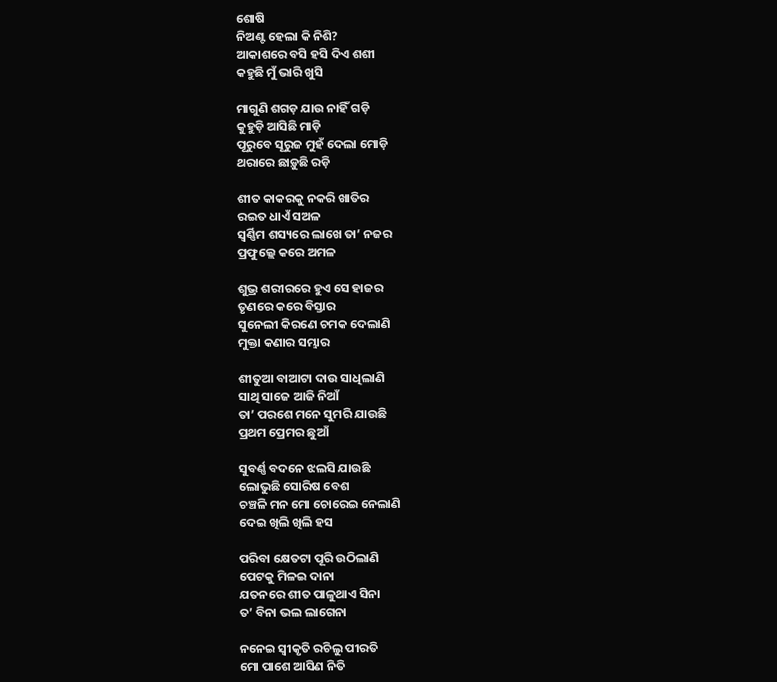ଶୋଷି
ନିଅଣ୍ଟ ହେଲା କି ନିଶି?
ଆକାଶରେ ବସି ହସି ଦିଏ ଶଶୀ
କହୁଛି ମୁଁ ଭାରି ଖୁସି

ମାଗୁଣି ଶଗଡ଼ ଯାଉ ନାହିଁ ଗଡ଼ି
କୁହୁଡ଼ି ଆସିଛି ମାଡ଼ି
ପୂରୁବେ ସୂରୁଜ ମୁହଁ ଦେଲା ମୋଡ଼ି
ଥରାରେ ଛାଡ଼ୁଛି ରଡ଼ି

ଶୀତ କାକରକୁ ନକରି ଖାତିର
ରଇତ ଧାଏଁ ସଅଳ
ସ୍ୱର୍ଣ୍ଣିମ ଶସ୍ୟରେ ଲାଖେ ତା’ ନଜର
ପ୍ରଫୁଲ୍ଲେ କରେ ଅମଳ

ଶୁଭ୍ର ଶରୀରରେ ହୁଏ ସେ ହାଜର
ତୃଣରେ କରେ ବିସ୍ତାର
ସୁନେଲୀ କିରଣେ ଚମକ ଦେଲାଣି
ମୁକ୍ତା କଣାର ସମ୍ଭାର

ଶୀତୁଆ ବାଆଟା ଦାଉ ସାଧିଲାଣି
ସାଥି ସାଜେ ଆଜି ନିଆଁ
ତା’ ପରଶେ ମନେ ସୁମରି ଯାଉଛି
ପ୍ରଥମ ପ୍ରେମର ଛୁଆଁ

ସୁବର୍ଣ୍ଣ ବଦନେ ଝଲସି ଯାଉଛି
ଲୋଭୁଛି ସୋରିଷ ବେଶ
ଚଞ୍ଚଳି ମନ ମୋ ଚୋରେଇ ନେଲାଣି
ଦେଇ ଖିଲି ଖିଲି ହସ

ପରିବା କ୍ଷେତଟା ପୂରି ଉଠିଲାଣି
ପେଟକୁ ମିଳଇ ଦାନା
ଯତନରେ ଶୀତ ପାଳୁଥାଏ ସିନା
ତ’ ବିନା ଭଲ ଲାଗେନା

ନନେଇ ସ୍ୱୀକୃତି ରଚିଲୁ ପୀରତି
ମୋ ପାଶେ ଆସିଣ ନିତି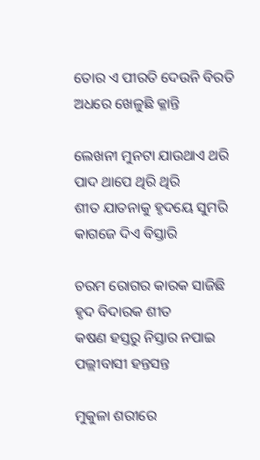ତୋର ଏ ପୀରତି ଦେଉନି ବିରତି
ଅଧରେ ଖେଳୁଛି କ୍ଳାନ୍ତି

ଲେଖନୀ ମୁନଟା ଯାଉଥାଏ ଥରି
ପାଦ ଥାପେ ଥିରି ଥିରି
ଶୀତ ଯାତନାକୁ ହୃଦୟେ ସୁମରି
କାଗଜେ ଦିଏ ବିସ୍ତାରି

ଚରମ ରୋଗର କାରକ ସାଜିଛି
ହୃଦ ବିଦାରକ ଶୀତ
କଷଣ ହସ୍ତରୁ ନିସ୍ତାର ନପାଇ
ପଲ୍ଲୀବାସୀ ହନ୍ତସନ୍ତ

ମୁକୁଳା ଶରୀରେ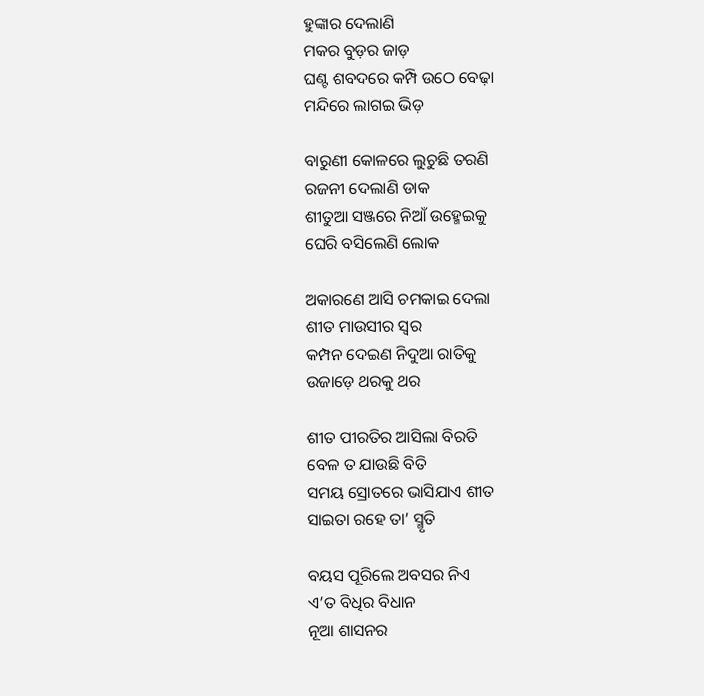ହୁଙ୍କାର ଦେଲାଣି
ମକର ବୁଡ଼ର ଜାଡ଼
ଘଣ୍ଟ ଶବଦରେ କମ୍ପି ଉଠେ ବେଢ଼ା
ମନ୍ଦିରେ ଲାଗଇ ଭିଡ଼

ବାରୁଣୀ କୋଳରେ ଲୁଚୁଛି ତରଣି
ରଜନୀ ଦେଲାଣି ଡାକ
ଶୀତୁଆ ସଞ୍ଜରେ ନିଆଁ ଉହ୍ମେଇକୁ
ଘେରି ବସିଲେଣି ଲୋକ

ଅକାରଣେ ଆସି ଚମକାଇ ଦେଲା
ଶୀତ ମାଉସୀର ସ୍ୱର
କମ୍ପନ ଦେଇଣ ନିଦୁଆ ରାତିକୁ
ଉଜାଡ଼େ ଥରକୁ ଥର

ଶୀତ ପୀରତିର ଆସିଲା ବିରତି
ବେଳ ତ ଯାଉଛି ବିତି
ସମୟ ସ୍ରୋତରେ ଭାସିଯାଏ ଶୀତ
ସାଇତା ରହେ ତା’ ସ୍ମୃତି

ବୟସ ପୂରିଲେ ଅବସର ନିଏ
ଏ’ତ ବିଧିର ବିଧାନ
ନୂଆ ଶାସନର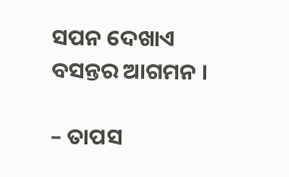ସପନ ଦେଖାଏ
ବସନ୍ତର ଆଗମନ ।

– ତାପସ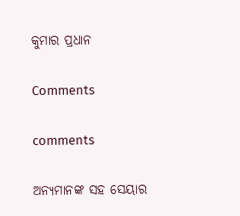କୁମାର ପ୍ରଧାନ

Comments

comments

ଅନ୍ୟମାନଙ୍କ ସହ ସେୟାର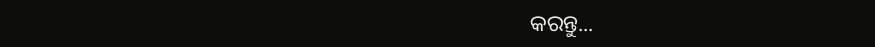କରନ୍ତୁ...